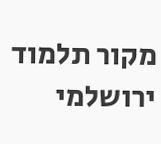מקור תלמוד ירושלמי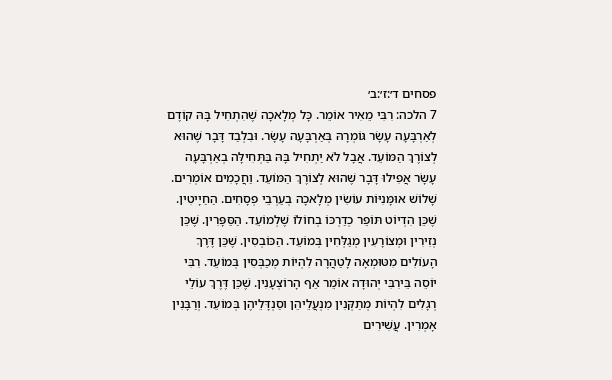פסחים ד׳:ז׳:ב׳
7 הלכה: רִבִּי מֵאִיר אוֹמֵר. כָּל מְלָאכָה שֶׁהִתְחִיל בָּהּ קוֹדֶם לְאַרְבָּעָה עָשָׂר גּוֹמְרָהּ בְּאַרְבָּעָה עָשָׂר. וּבִלְבַד דָּבָר שֶׁהוּא לְצוֹרֶךְ הַמּוֹעֵד. אֲבָל לֹא יַתְחִיל בָּהּ בַּתְּחִילָּה בְאַרְבָּעָה עָשָׂר אֲפִילוּ דָּבָר שֶׁהוּא לְצוֹרֶךְ הַמּוֹעֵד. וַחֲכָמִים אוֹמְרִים. שָׁלוֹשׁ אוּמָּנִיּוֹת עוֹשִׂין מְלָאכָה בְעַרְבֵי פְסָחִים. הַחַיָיטִין. שֶׁכֵּן הִדְיוֹט תּוֹפֵר כְדַרְכּוֹ בְחוֹלוֹ שֶׁלְמוֹעֵד. הַסַּפָּרִין. שֶׁכֵּן נְזִירִין וּמְצוֹרָעִין מְגַלְּחִין בְּמוֹעֵד. הַכּוֹבְסִין. שֶׁכֵּן דֶּרֶךְ הָעוֹלִים מִטּוּמְאָה לָטַהֲרָה לִהְיוֹת מְכַבְּסִין בְּמוֹעֵד. רִבִּי יוֹסֵה בֵּירִבִּי יְהוּדָה אוֹמֵר אַף הָרוֹצְעָנִין. שֶׁכֵּן דֶּרֶךְ עוֹלֵי רְגָלִים לִהְיוֹת מְתַקְּנִין מִנְעֲלֵיהֵן וסַנְדָּלֵיהֶן בְּמוֹעֵד. וְרַבָּנִין אָמְרִין. עֲשִׁירִים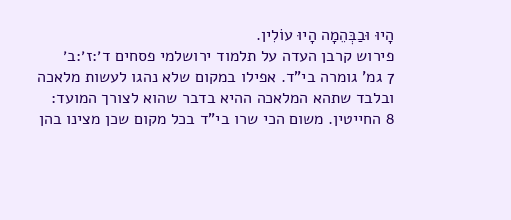הָיוּ וּבַבְּהֵמָה הָיוּ עוֹלִין.
פירוש קרבן העדה על תלמוד ירושלמי פסחים ד׳:ז׳:ב׳
7 גמ' גומרה בי"ד. אפילו במקום שלא נהגו לעשות מלאכה ובלבד שתהא המלאכה ההיא בדבר שהוא לצורך המועד:
8 החייטין. משום הכי שרו בי"ד בכל מקום שכן מצינו בהן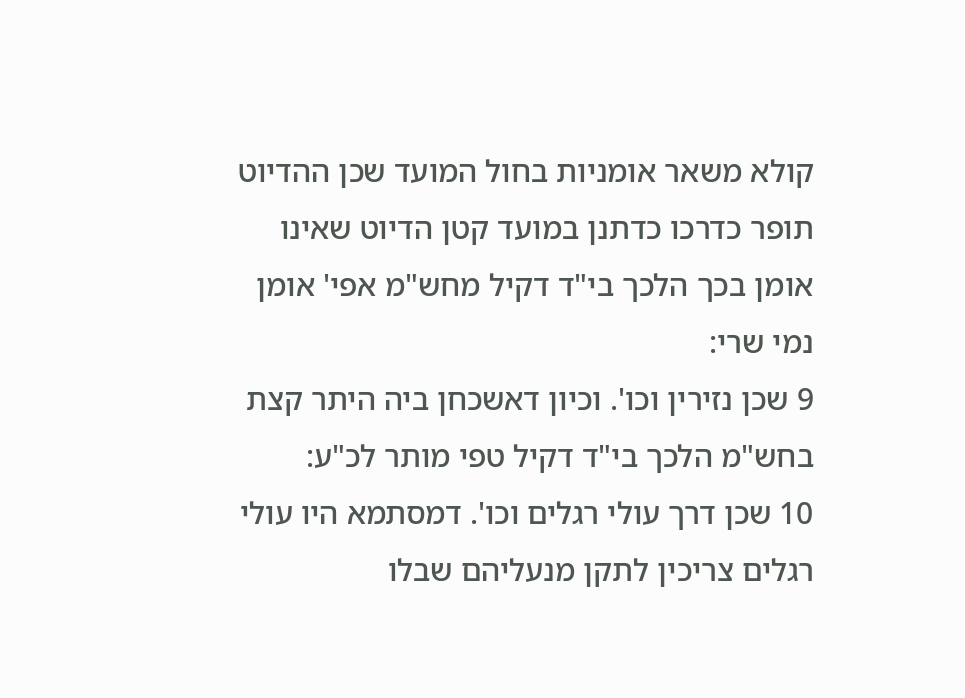קולא משאר אומניות בחול המועד שכן ההדיוט תופר כדרכו כדתנן במועד קטן הדיוט שאינו אומן בכך הלכך בי"ד דקיל מחש"מ אפי' אומן נמי שרי:
9 שכן נזירין וכו'. וכיון דאשכחן ביה היתר קצת בחש"מ הלכך בי"ד דקיל טפי מותר לכ"ע:
10 שכן דרך עולי רגלים וכו'. דמסתמא היו עולי רגלים צריכין לתקן מנעליהם שבלו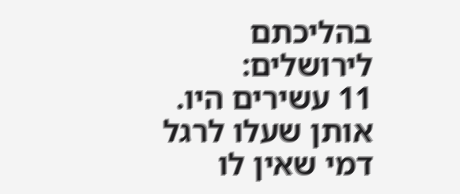בהליכתם לירושלים:
11 עשירים היו. אותן שעלו לרגל דמי שאין לו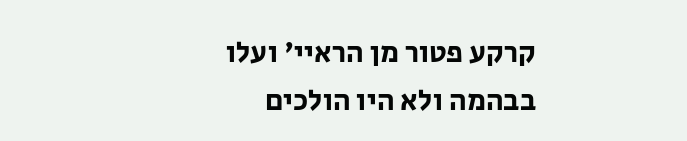קרקע פטור מן הראיי' ועלו בבהמה ולא היו הולכים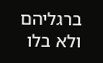ברגליהם ולא בלו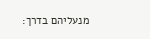מנעליהם בדרך: